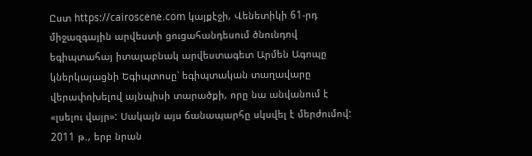Ըստ https://cairoscene.com կայքէջի, Վենետիկի 61-րդ միջազգային արվեստի ցուցահանդեսում ծնունդով եգիպտահայ իտալաբնակ արվեստագետ Արմեն Ագոպը կներկայացնի Եգիպտոսը՝ եգիպտական տաղավարը վերափոխելով այնպիսի տարածքի, որը նա անվանում է «լսելու վայր»: Սակայն այս ճանապարհը սկսվել է մերժումով: 2011 թ., երբ նրան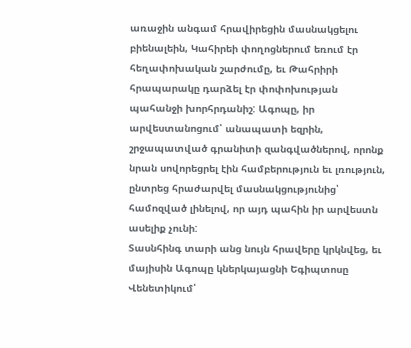առաջին անգամ հրավիրեցին մասնակցելու բիենալեին, Կահիրեի փողոցներում եռում էր հեղափոխական շարժումը, եւ Թահրիրի հրապարակը դարձել էր փոփոխության պահանջի խորհրդանիշ: Ագոպը, իր արվեստանոցում՝ անապատի եզրին, շրջապատված գրանիտի զանգվածներով, որոնք նրան սովորեցրել էին համբերություն եւ լռություն, ընտրեց հրաժարվել մասնակցությունից՝ համոզված լինելով, որ այդ պահին իր արվեստն ասելիք չունի:
Տասնհինգ տարի անց նույն հրավերը կրկնվեց, եւ մայիսին Ագոպը կներկայացնի Եգիպտոսը Վենետիկում՝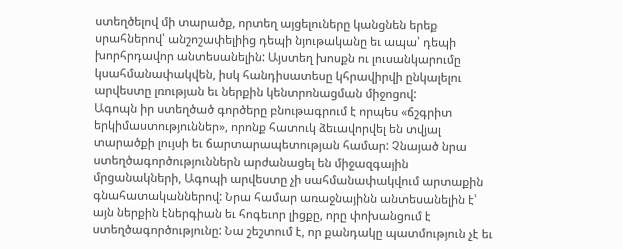ստեղծելով մի տարածք, որտեղ այցելուները կանցնեն երեք սրահներով՝ անշոշափելիից դեպի նյութականը եւ ապա՝ դեպի խորհրդավոր անտեսանելին: Այստեղ խոսքն ու լուսանկարումը կսահմանափակվեն, իսկ հանդիսատեսը կհրավիրվի ընկալելու արվեստը լռության եւ ներքին կենտրոնացման միջոցով:
Ագոպն իր ստեղծած գործերը բնութագրում է որպես «ճշգրիտ երկիմաստություններ», որոնք հատուկ ձեւավորվել են տվյալ տարածքի լույսի եւ ճարտարապետության համար: Չնայած նրա ստեղծագործություններն արժանացել են միջազգային մրցանակների, Ագոպի արվեստը չի սահմանափակվում արտաքին գնահատականներով: Նրա համար առաջնայինն անտեսանելին է՝ այն ներքին էներգիան եւ հոգեւոր լիցքը, որը փոխանցում է ստեղծագործությունը: Նա շեշտում է, որ քանդակը պատմություն չէ եւ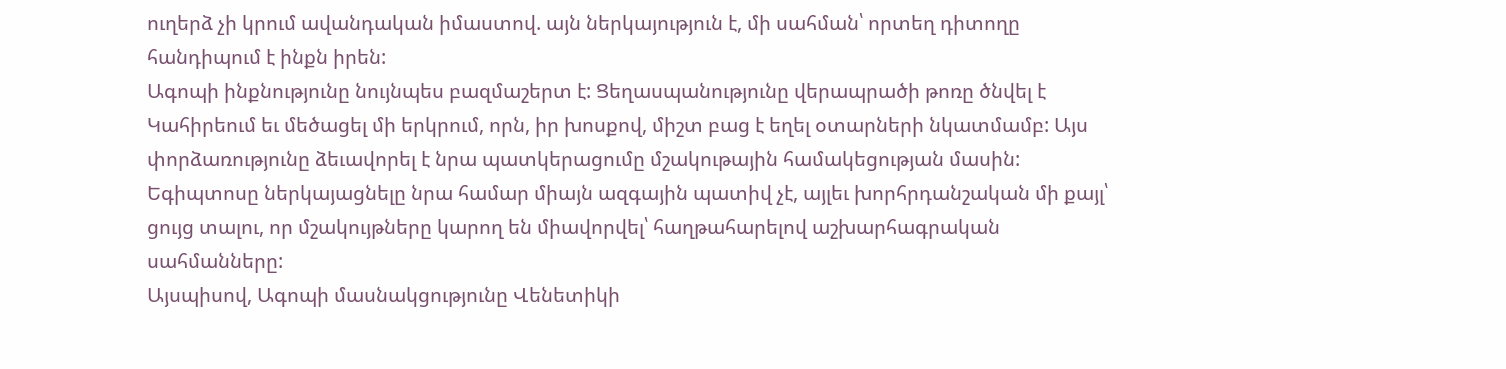ուղերձ չի կրում ավանդական իմաստով. այն ներկայություն է, մի սահման՝ որտեղ դիտողը հանդիպում է ինքն իրեն:
Ագոպի ինքնությունը նույնպես բազմաշերտ է: Ցեղասպանությունը վերապրածի թոռը ծնվել է Կահիրեում եւ մեծացել մի երկրում, որն, իր խոսքով, միշտ բաց է եղել օտարների նկատմամբ: Այս փորձառությունը ձեւավորել է նրա պատկերացումը մշակութային համակեցության մասին: Եգիպտոսը ներկայացնելը նրա համար միայն ազգային պատիվ չէ, այլեւ խորհրդանշական մի քայլ՝ ցույց տալու, որ մշակույթները կարող են միավորվել՝ հաղթահարելով աշխարհագրական սահմանները:
Այսպիսով, Ագոպի մասնակցությունը Վենետիկի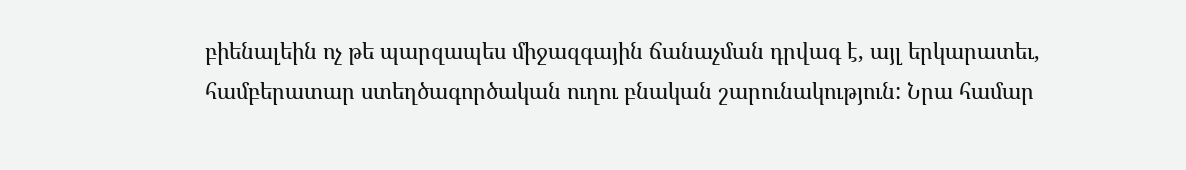բիենալեին ոչ թե պարզապես միջազգային ճանաչման դրվագ է, այլ երկարատեւ, համբերատար ստեղծագործական ուղու բնական շարունակություն: Նրա համար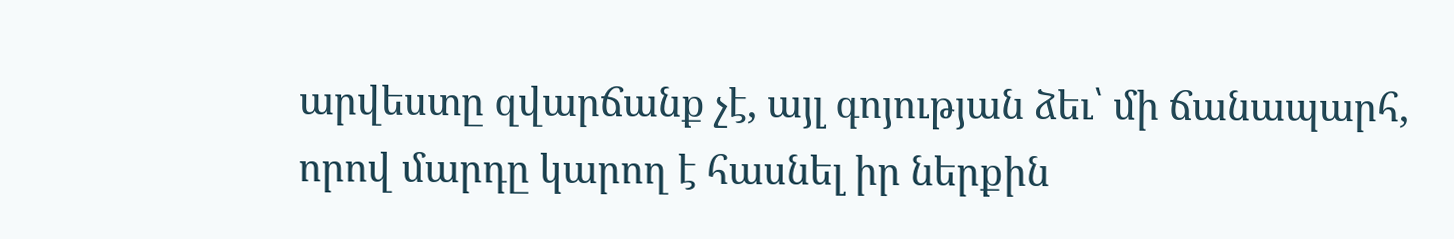արվեստը զվարճանք չէ, այլ գոյության ձեւ՝ մի ճանապարհ, որով մարդը կարող է հասնել իր ներքին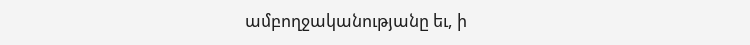ամբողջականությանը եւ, ի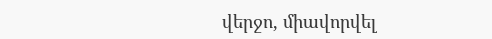վերջո, միավորվել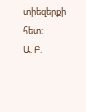տիեզերքի հետ:
Ա. Բ.